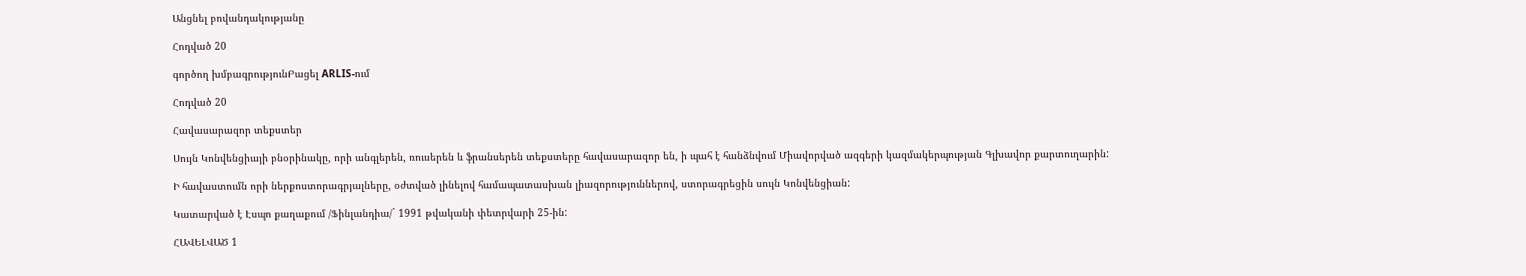Անցնել բովանդակությանը

Հոդված 20

գործող խմբագրությունԲացել ARLIS-ում

Հոդված 20

Հավասարազոր տեքստեր

Սույն Կոնվենցիայի բնօրինակը, որի անգլերեն, ռուսերեն և ֆրանսերեն տեքստերը հավասարազոր են, ի պահ է հանձնվում Միավորված ազգերի կազմակերպության Գլխավոր քարտուղարին:

Ի հավաստումն որի ներքոստորագրյալները, օժտված լինելով համապատասխան լիազորություններով, ստորագրեցին սույն Կոնվենցիան:

Կատարված է Էսպո քաղաքում /Ֆինլանդիա/` 1991 թվականի փետրվարի 25-ին:

ՀԱՎԵԼՎԱԾ 1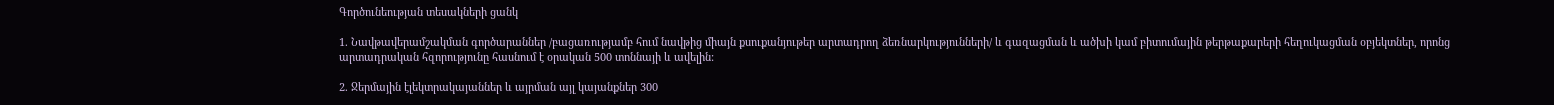Գործունեության տեսակների ցանկ

1. Նավթավերամշակման գործարաններ /բացառությամբ հում նավթից միայն քսուքանյութեր արտադրող ձեռնարկությունների/ և գազացման և ածխի կամ բիտումային թերթաքարերի հեղուկացման օբյեկտներ, որոնց արտադրական հզորությունը հասնում է օրական 500 տոննայի և ավելին:

2. Ջերմային էլեկտրակայաններ և այրման այլ կայանքներ 300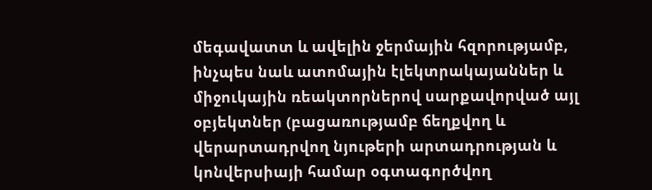մեգավատտ և ավելին ջերմային հզորությամբ, ինչպես նաև ատոմային էլեկտրակայաններ և միջուկային ռեակտորներով սարքավորված այլ օբյեկտներ (բացառությամբ ճեղքվող և վերարտադրվող նյութերի արտադրության և կոնվերսիայի համար օգտագործվող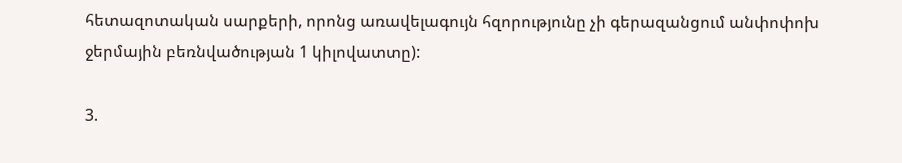հետազոտական սարքերի, որոնց առավելագույն հզորությունը չի գերազանցում անփոփոխ ջերմային բեռնվածության 1 կիլովատտը):

3.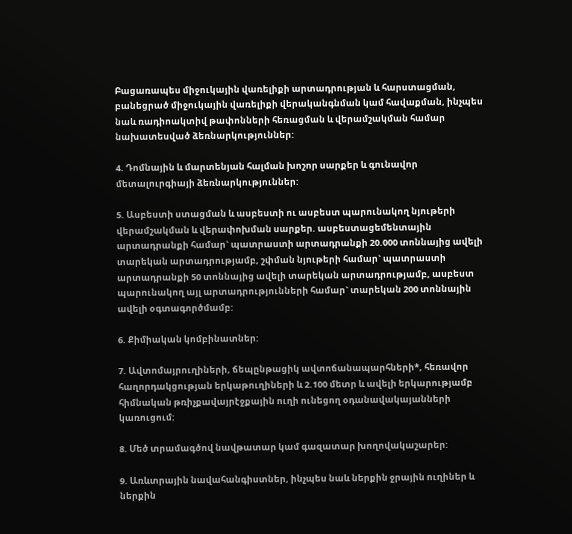Բացառապես միջուկային վառելիքի արտադրության և հարստացման, բանեցրած միջուկային վառելիքի վերականգնման կամ հավաքման, ինչպես նաև ռադիոակտիվ թափոնների հեռացման և վերամշակման համար նախատեսված ձեռնարկություններ:

4. Դոմնային և մարտենյան հալման խոշոր սարքեր և գունավոր մետալուրգիայի ձեռնարկություններ:

5. Ասբեստի ստացման և ասբեստի ու ասբեստ պարունակող նյութերի վերամշակման և վերափոխման սարքեր. ասբեստացեմենտային արտադրանքի համար` պատրաստի արտադրանքի 20.000 տոննայից ավելի տարեկան արտադրությամբ, շփման նյութերի համար` պատրաստի արտադրանքի 50 տոննայից ավելի տարեկան արտադրությամբ, ասբեստ պարունակող այլ արտադրությունների համար` տարեկան 200 տոննային ավելի օգտագործմամբ:

6. Քիմիական կոմբինատներ:

7. Ավտոմայրուղիների, ճեպընթացիկ ավտոճանապարհների*, հեռավոր հաղորդակցության երկաթուղիների և 2.100 մետր և ավելի երկարությամբ հիմնական թռիչքավայրէջքային ուղի ունեցող օդանավակայանների կառուցում:

8. Մեծ տրամագծով նավթատար կամ գազատար խողովակաշարեր:

9. Առևտրային նավահանգիստներ, ինչպես նաև ներքին ջրային ուղիներ և ներքին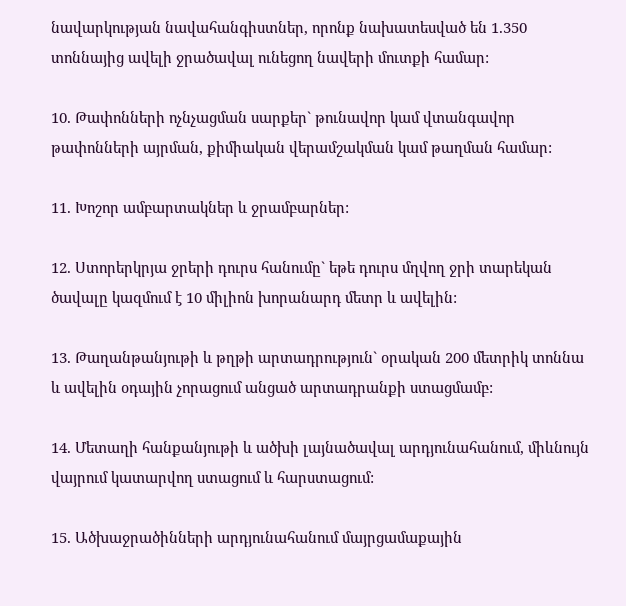նավարկության նավահանգիստներ, որոնք նախատեսված են 1.350 տոննայից ավելի ջրածավալ ունեցող նավերի մուտքի համար:

10. Թափոնների ոչնչացման սարքեր` թունավոր կամ վտանգավոր թափոնների այրման, քիմիական վերամշակման կամ թաղման համար:

11. Խոշոր ամբարտակներ և ջրամբարներ:

12. Ստորերկրյա ջրերի դուրս հանումը` եթե դուրս մղվող ջրի տարեկան ծավալը կազմում է 10 միլիոն խորանարդ մետր և ավելին:

13. Թաղանթանյութի և թղթի արտադրություն` օրական 200 մետրիկ տոննա և ավելին օդային չորացում անցած արտադրանքի ստացմամբ:

14. Մետաղի հանքանյութի և ածխի լայնածավալ արդյունահանում, միևնույն վայրում կատարվող ստացում և հարստացում:

15. Ածխաջրածինների արդյունահանում մայրցամաքային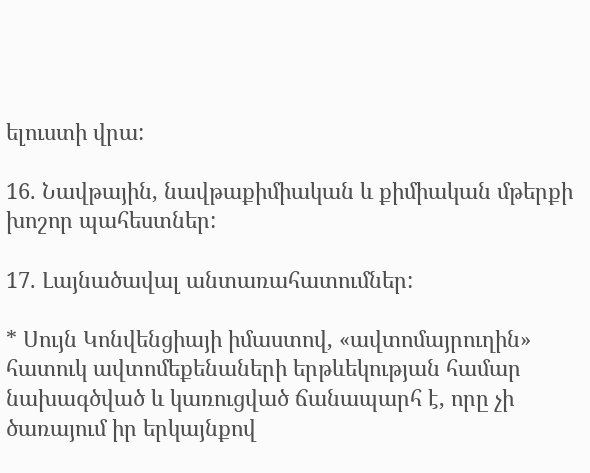ելուստի վրա:

16. Նավթային, նավթաքիմիական և քիմիական մթերքի խոշոր պահեստներ:

17. Լայնածավալ անտառահատումներ:

* Սույն Կոնվենցիայի իմաստով, «ավտոմայրուղին» հատուկ ավտոմեքենաների երթևեկության համար նախագծված և կառուցված ճանապարհ է, որը չի ծառայում իր երկայնքով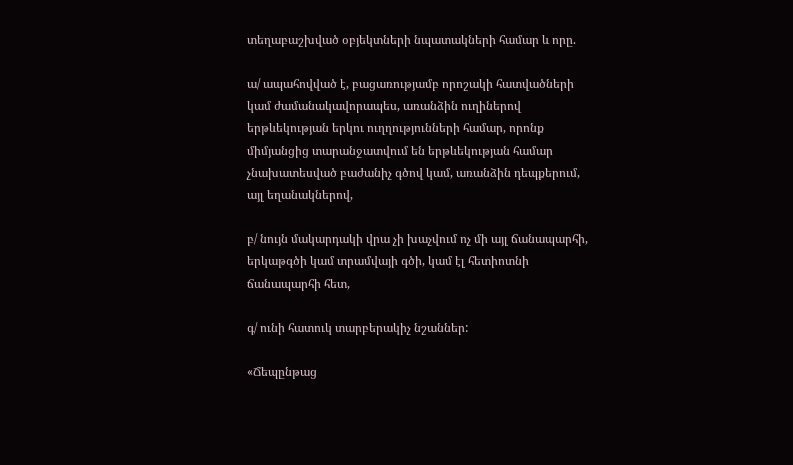տեղաբաշխված օբյեկտների նպատակների համար և որը.

ա/ ապահովված է, բացառությամբ որոշակի հատվածների կամ ժամանակավորապես, առանձին ուղիներով երթևեկության երկու ուղղությունների համար, որոնք միմյանցից տարանջատվում են երթևեկության համար չնախատեսված բաժանիչ գծով կամ, առանձին դեպքերում, այլ եղանակներով,

բ/ նույն մակարդակի վրա չի խաչվում ոչ մի այլ ճանապարհի, երկաթգծի կամ տրամվայի գծի, կամ էլ հետիոտնի ճանապարհի հետ,

գ/ ունի հատուկ տարբերակիչ նշաններ:

«Ճեպընթաց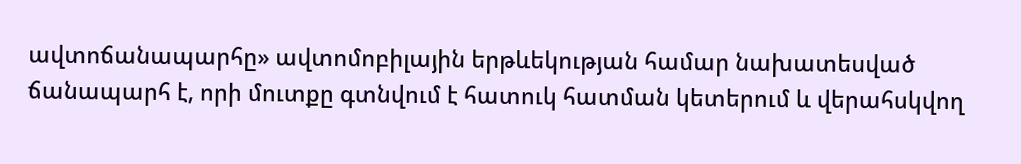ավտոճանապարհը» ավտոմոբիլային երթևեկության համար նախատեսված ճանապարհ է, որի մուտքը գտնվում է հատուկ հատման կետերում և վերահսկվող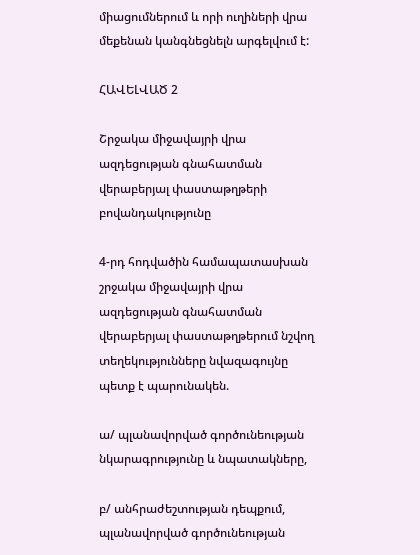միացումներում և որի ուղիների վրա մեքենան կանգնեցնելն արգելվում է:

ՀԱՎԵԼՎԱԾ 2

Շրջակա միջավայրի վրա ազդեցության գնահատման վերաբերյալ փաստաթղթերի բովանդակությունը

4-րդ հոդվածին համապատասխան շրջակա միջավայրի վրա ազդեցության գնահատման վերաբերյալ փաստաթղթերում նշվող տեղեկությունները նվազագույնը պետք է պարունակեն.

ա/ պլանավորված գործունեության նկարագրությունը և նպատակները,

բ/ անհրաժեշտության դեպքում, պլանավորված գործունեության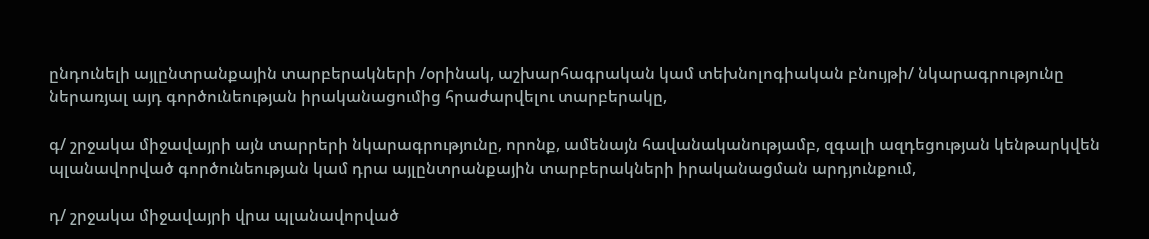ընդունելի այլընտրանքային տարբերակների /օրինակ, աշխարհագրական կամ տեխնոլոգիական բնույթի/ նկարագրությունը ներառյալ այդ գործունեության իրականացումից հրաժարվելու տարբերակը,

գ/ շրջակա միջավայրի այն տարրերի նկարագրությունը, որոնք, ամենայն հավանականությամբ, զգալի ազդեցության կենթարկվեն պլանավորված գործունեության կամ դրա այլընտրանքային տարբերակների իրականացման արդյունքում,

դ/ շրջակա միջավայրի վրա պլանավորված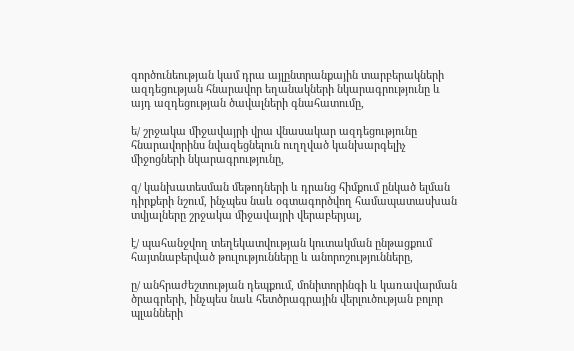գործունեության կամ դրա այլընտրանքային տարբերակների ազդեցության հնարավոր եղանակների նկարագրությունը և այդ ազդեցության ծավալների գնահատումը,

ե/ շրջակա միջավայրի վրա վնասակար ազդեցությունը հնարավորինս նվազեցնելուն ուղղված կանխարգելիչ միջոցների նկարագրությունը,

զ/ կանխատեսման մեթոդների և դրանց հիմքում ընկած ելման դիրքերի նշում, ինչպես նաև օգտագործվող համապատասխան տվյալները շրջակա միջավայրի վերաբերյալ,

է/ պահանջվող տեղեկատվության կուտակման ընթացքում հայտնաբերված թուլությունները և անորոշությունները,

ը/ անհրաժեշտության դեպքում, մոնիտորինգի և կառավարման ծրագրերի, ինչպես նաև հետծրագրային վերլուծության բոլոր պլանների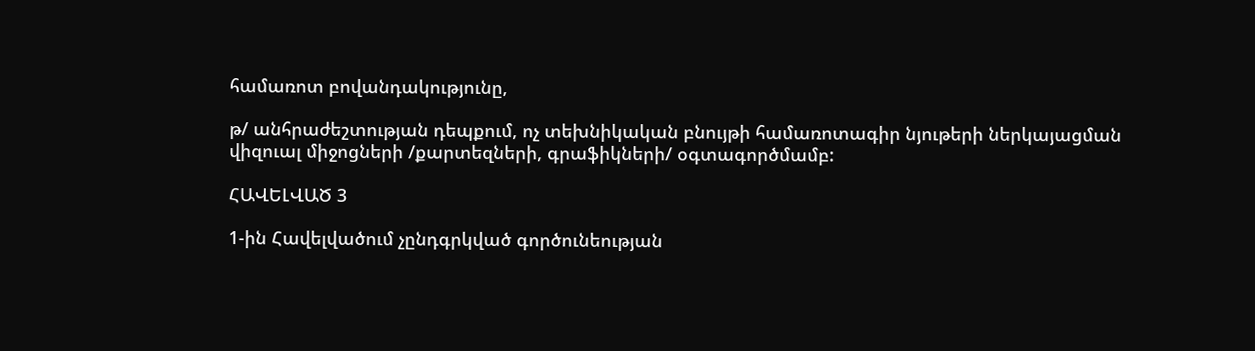համառոտ բովանդակությունը,

թ/ անհրաժեշտության դեպքում, ոչ տեխնիկական բնույթի համառոտագիր նյութերի ներկայացման վիզուալ միջոցների /քարտեզների, գրաֆիկների/ օգտագործմամբ:

ՀԱՎԵԼՎԱԾ 3

1-ին Հավելվածում չընդգրկված գործունեության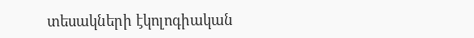տեսակների էկոլոգիական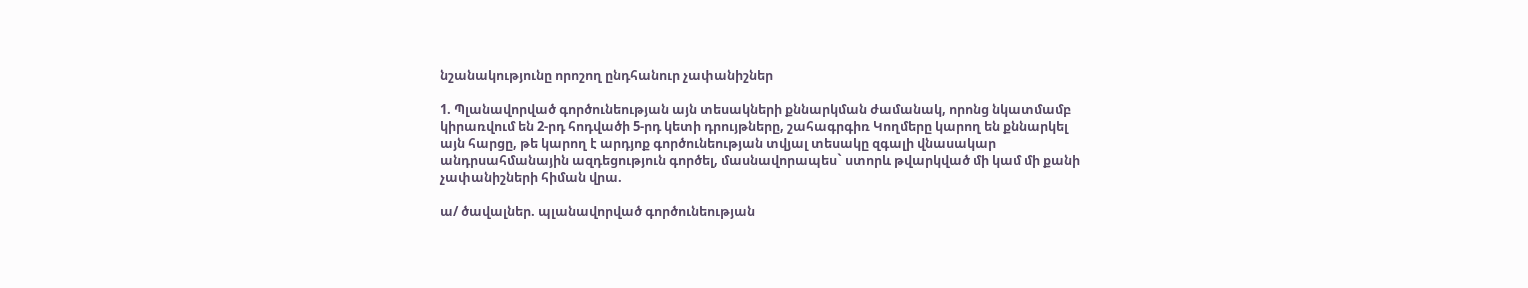նշանակությունը որոշող ընդհանուր չափանիշներ

1. Պլանավորված գործունեության այն տեսակների քննարկման ժամանակ, որոնց նկատմամբ կիրառվում են 2-րդ հոդվածի 5-րդ կետի դրույթները, շահագրգիռ Կողմերը կարող են քննարկել այն հարցը, թե կարող է արդյոք գործունեության տվյալ տեսակը զգալի վնասակար անդրսահմանային ազդեցություն գործել, մասնավորապես` ստորև թվարկված մի կամ մի քանի չափանիշների հիման վրա.

ա/ ծավալներ. պլանավորված գործունեության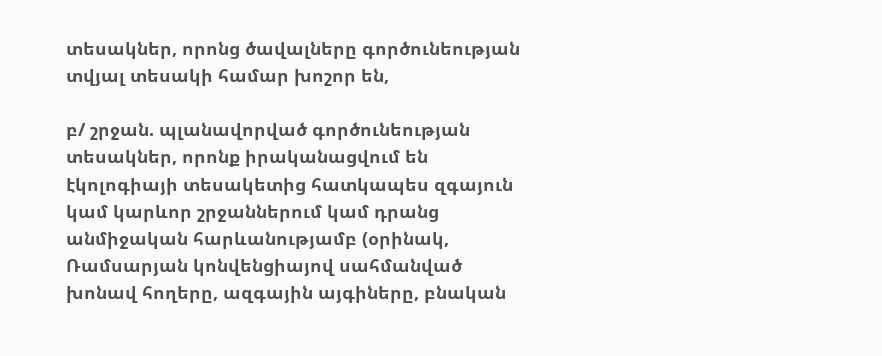տեսակներ, որոնց ծավալները գործունեության տվյալ տեսակի համար խոշոր են,

բ/ շրջան. պլանավորված գործունեության տեսակներ, որոնք իրականացվում են էկոլոգիայի տեսակետից հատկապես զգայուն կամ կարևոր շրջաններում կամ դրանց անմիջական հարևանությամբ (օրինակ, Ռամսարյան կոնվենցիայով սահմանված խոնավ հողերը, ազգային այգիները, բնական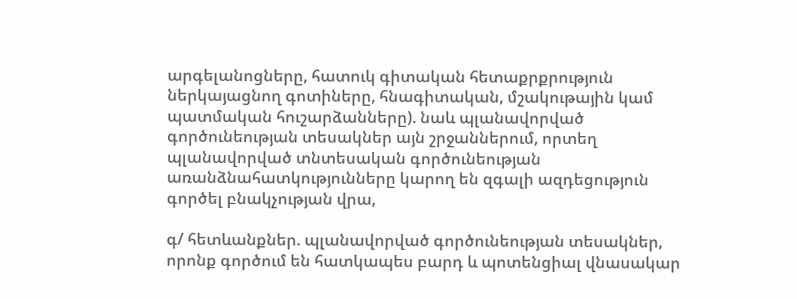արգելանոցները, հատուկ գիտական հետաքրքրություն ներկայացնող գոտիները, հնագիտական, մշակութային կամ պատմական հուշարձանները). նաև պլանավորված գործունեության տեսակներ այն շրջաններում, որտեղ պլանավորված տնտեսական գործունեության առանձնահատկությունները կարող են զգալի ազդեցություն գործել բնակչության վրա,

գ/ հետևանքներ. պլանավորված գործունեության տեսակներ, որոնք գործում են հատկապես բարդ և պոտենցիալ վնասակար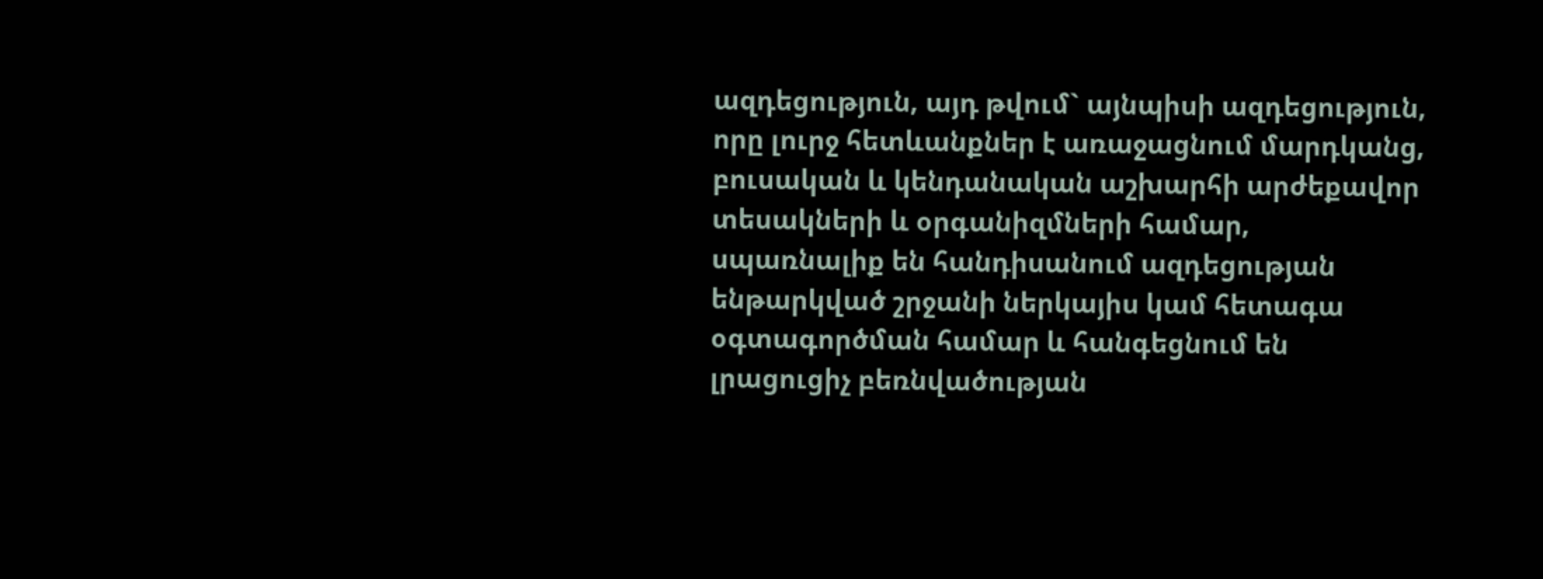ազդեցություն, այդ թվում` այնպիսի ազդեցություն, որը լուրջ հետևանքներ է առաջացնում մարդկանց, բուսական և կենդանական աշխարհի արժեքավոր տեսակների և օրգանիզմների համար, սպառնալիք են հանդիսանում ազդեցության ենթարկված շրջանի ներկայիս կամ հետագա օգտագործման համար և հանգեցնում են լրացուցիչ բեռնվածության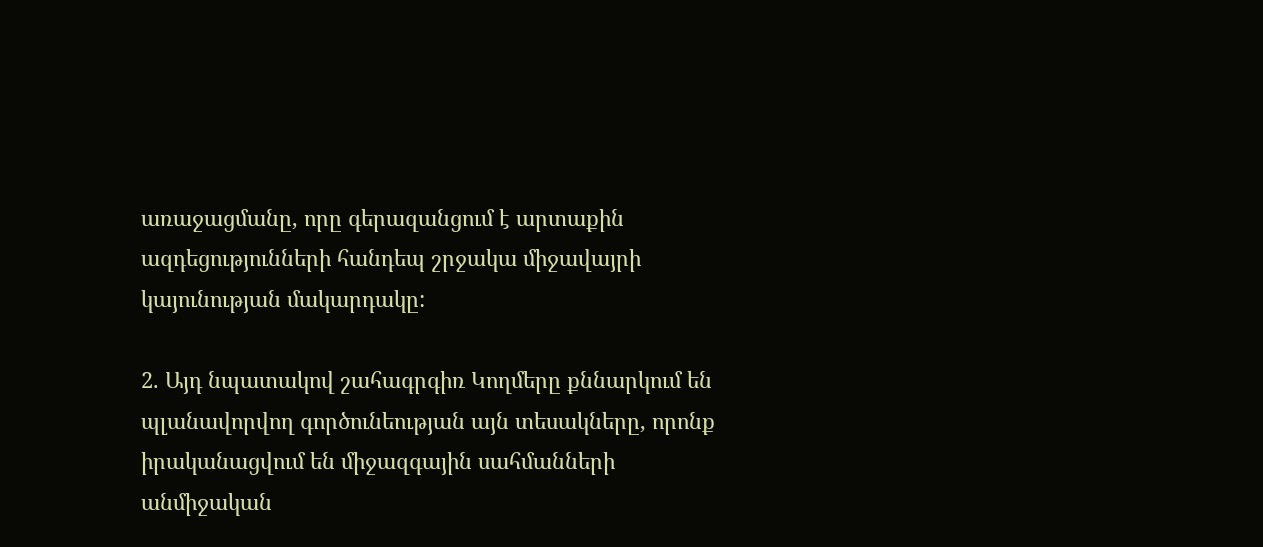առաջացմանը, որը գերազանցում է արտաքին ազդեցությունների հանդեպ շրջակա միջավայրի կայունության մակարդակը:

2. Այդ նպատակով շահագրգիռ Կողմերը քննարկում են պլանավորվող գործունեության այն տեսակները, որոնք իրականացվում են միջազգային սահմանների անմիջական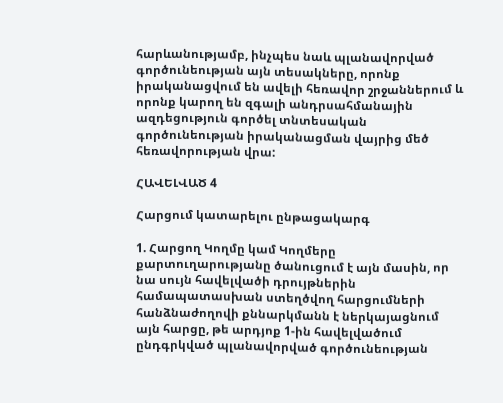հարևանությամբ, ինչպես նաև պլանավորված գործունեության այն տեսակները, որոնք իրականացվում են ավելի հեռավոր շրջաններում և որոնք կարող են զգալի անդրսահմանային ազդեցություն գործել տնտեսական գործունեության իրականացման վայրից մեծ հեռավորության վրա:

ՀԱՎԵԼՎԱԾ 4

Հարցում կատարելու ընթացակարգ

1. Հարցող Կողմը կամ Կողմերը քարտուղարությանը ծանուցում է այն մասին, որ նա սույն հավելվածի դրույթներին համապատասխան ստեղծվող հարցումների հանձնաժողովի քննարկմանն է ներկայացնում այն հարցը, թե արդյոք 1-ին հավելվածում ընդգրկված պլանավորված գործունեության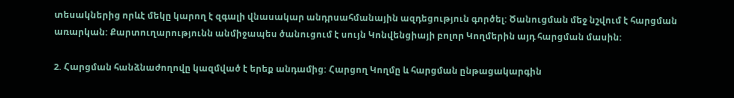տեսակներից որևէ մեկը կարող է զգալի վնասակար անդրսահմանային ազդեցություն գործել: Ծանուցման մեջ նշվում է հարցման առարկան: Քարտուղարությունն անմիջապես ծանուցում է սույն Կոնվենցիայի բոլոր Կողմերին այդ հարցման մասին:

2. Հարցման հանձնաժողովը կազմված է երեք անդամից: Հարցող Կողմը և հարցման ընթացակարգին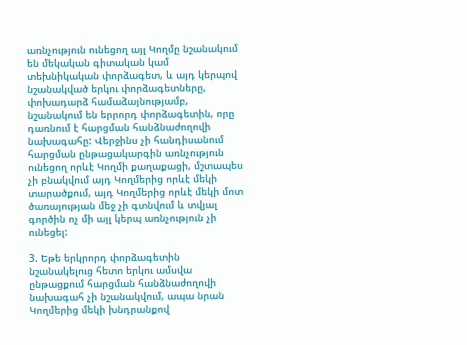առնչություն ունեցող այլ Կողմը նշանակում են մեկական գիտական կամ տեխնիկական փորձագետ, և այդ կերպով նշանակված երկու փորձագետները, փոխադարձ համաձայնությամբ, նշանակում են երրորդ փորձագետին, որը դառնում է հարցման հանձնաժողովի նախագահը: Վերջինս չի հանդիսանում հարցման ընթացակարգին առնչություն ունեցող որևէ Կողմի քաղաքացի, մշտապես չի բնակվում այդ Կողմերից որևէ մեկի տարածքում, այդ Կողմերից որևէ մեկի մոտ ծառայության մեջ չի գտնվում և տվյալ գործին ոչ մի այլ կերպ առնչություն չի ունեցել:

3. Եթե երկրորդ փորձագետին նշանակելուց հետո երկու ամսվա ընթացքում հարցման հանձնաժողովի նախագահ չի նշանակվում, ապա նրան Կողմերից մեկի խնդրանքով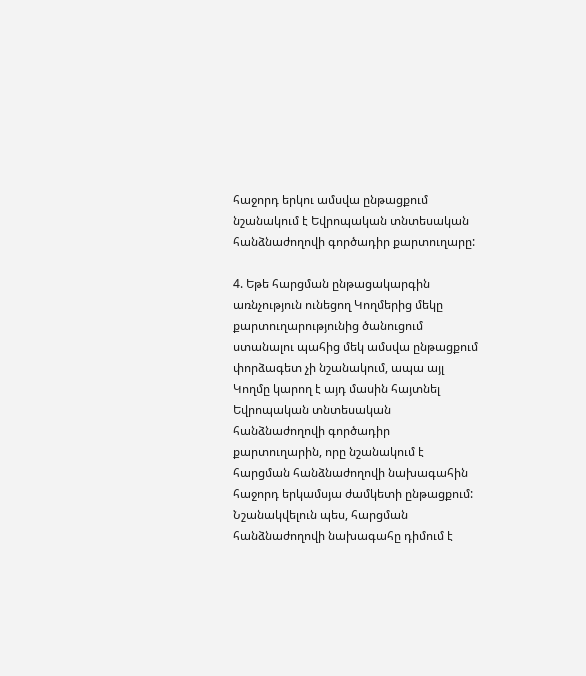հաջորդ երկու ամսվա ընթացքում նշանակում է Եվրոպական տնտեսական հանձնաժողովի գործադիր քարտուղարը:

4. Եթե հարցման ընթացակարգին առնչություն ունեցող Կողմերից մեկը քարտուղարությունից ծանուցում ստանալու պահից մեկ ամսվա ընթացքում փորձագետ չի նշանակում, ապա այլ Կողմը կարող է այդ մասին հայտնել Եվրոպական տնտեսական հանձնաժողովի գործադիր քարտուղարին, որը նշանակում է հարցման հանձնաժողովի նախագահին հաջորդ երկամսյա ժամկետի ընթացքում: Նշանակվելուն պես, հարցման հանձնաժողովի նախագահը դիմում է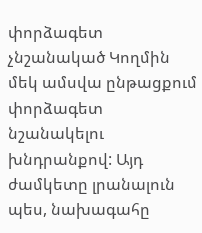փորձագետ չնշանակած Կողմին մեկ ամսվա ընթացքում փորձագետ նշանակելու խնդրանքով: Այդ ժամկետը լրանալուն պես, նախագահը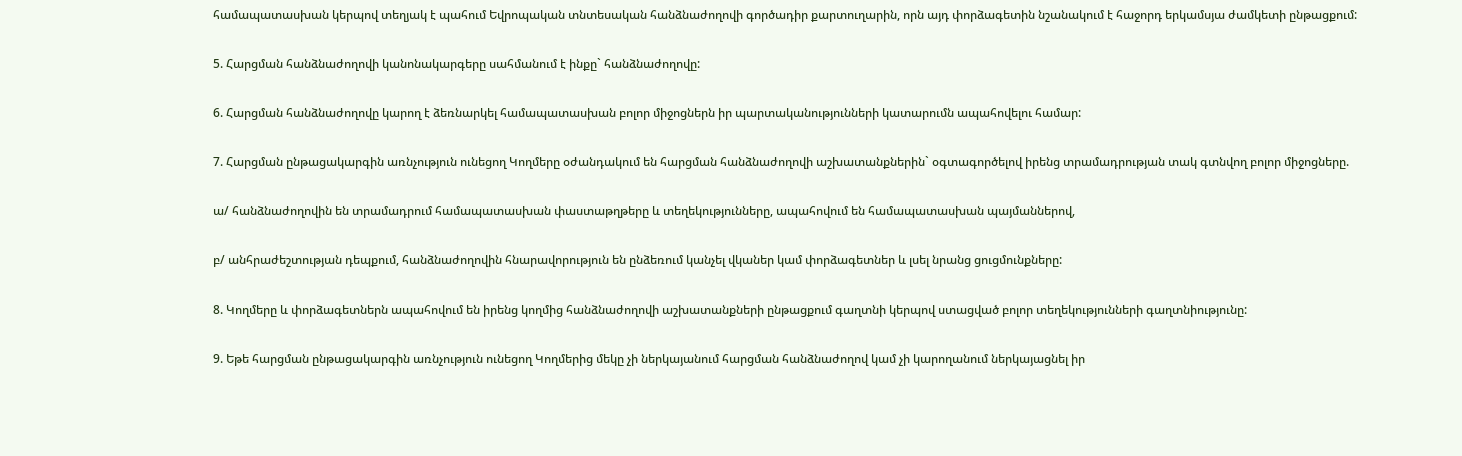համապատասխան կերպով տեղյակ է պահում Եվրոպական տնտեսական հանձնաժողովի գործադիր քարտուղարին, որն այդ փորձագետին նշանակում է հաջորդ երկամսյա ժամկետի ընթացքում:

5. Հարցման հանձնաժողովի կանոնակարգերը սահմանում է ինքը` հանձնաժողովը:

6. Հարցման հանձնաժողովը կարող է ձեռնարկել համապատասխան բոլոր միջոցներն իր պարտականությունների կատարումն ապահովելու համար:

7. Հարցման ընթացակարգին առնչություն ունեցող Կողմերը օժանդակում են հարցման հանձնաժողովի աշխատանքներին` օգտագործելով իրենց տրամադրության տակ գտնվող բոլոր միջոցները.

ա/ հանձնաժողովին են տրամադրում համապատասխան փաստաթղթերը և տեղեկությունները, ապահովում են համապատասխան պայմաններով,

բ/ անհրաժեշտության դեպքում, հանձնաժողովին հնարավորություն են ընձեռում կանչել վկաներ կամ փորձագետներ և լսել նրանց ցուցմունքները:

8. Կողմերը և փորձագետներն ապահովում են իրենց կողմից հանձնաժողովի աշխատանքների ընթացքում գաղտնի կերպով ստացված բոլոր տեղեկությունների գաղտնիությունը:

9. Եթե հարցման ընթացակարգին առնչություն ունեցող Կողմերից մեկը չի ներկայանում հարցման հանձնաժողով կամ չի կարողանում ներկայացնել իր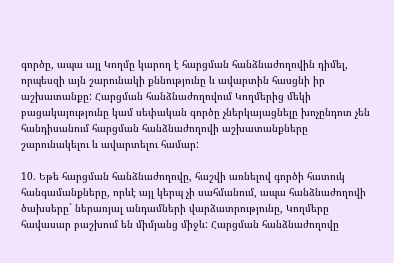գործը, ապա այլ Կողմը կարող է հարցման հանձնաժողովին դիմել, որպեսզի այն շարունակի քննությունը և ավարտին հասցնի իր աշխատանքը: Հարցման հանձնաժողովում Կողմերից մեկի բացակայությունը կամ սեփական գործը չներկայացնելը խոչընդոտ չեն հանդիսանում հարցման հանձնաժողովի աշխատանքները շարունակելու և ավարտելու համար:

10. Եթե հարցման հանձնաժողովը, հաշվի առնելով գործի հատուկ հանգամանքները, որևէ այլ կերպ չի սահմանում, ապա հանձնաժողովի ծախսերը` ներառյալ անդամների վարձատրությունը, Կողմերը հավասար բաշխում են միմյանց միջև: Հարցման հանձնաժողովը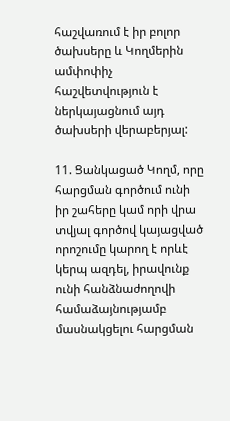հաշվառում է իր բոլոր ծախսերը և Կողմերին ամփոփիչ հաշվետվություն է ներկայացնում այդ ծախսերի վերաբերյալ:

11. Ցանկացած Կողմ, որը հարցման գործում ունի իր շահերը կամ որի վրա տվյալ գործով կայացված որոշումը կարող է որևէ կերպ ազդել, իրավունք ունի հանձնաժողովի համաձայնությամբ մասնակցելու հարցման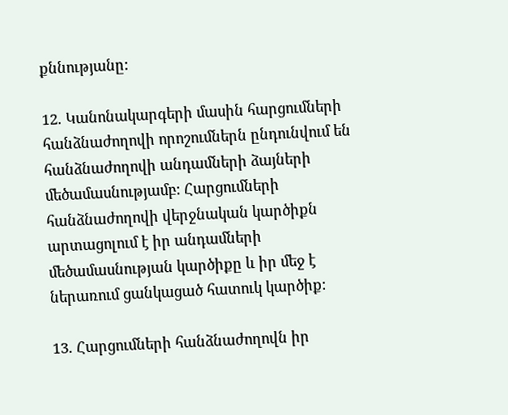քննությանը:

12. Կանոնակարգերի մասին հարցումների հանձնաժողովի որոշումներն ընդունվում են հանձնաժողովի անդամների ձայների մեծամասնությամբ: Հարցումների հանձնաժողովի վերջնական կարծիքն արտացոլում է իր անդամների մեծամասնության կարծիքը և իր մեջ է ներառում ցանկացած հատուկ կարծիք:

13. Հարցումների հանձնաժողովն իր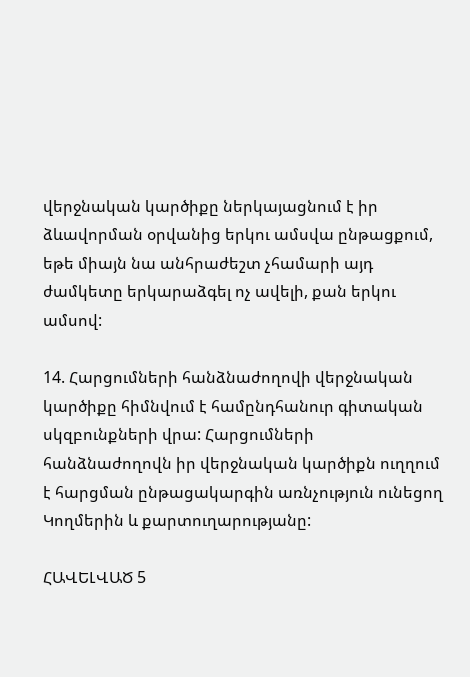վերջնական կարծիքը ներկայացնում է իր ձևավորման օրվանից երկու ամսվա ընթացքում, եթե միայն նա անհրաժեշտ չհամարի այդ ժամկետը երկարաձգել ոչ ավելի, քան երկու ամսով:

14. Հարցումների հանձնաժողովի վերջնական կարծիքը հիմնվում է համընդհանուր գիտական սկզբունքների վրա: Հարցումների հանձնաժողովն իր վերջնական կարծիքն ուղղում է հարցման ընթացակարգին առնչություն ունեցող Կողմերին և քարտուղարությանը:

ՀԱՎԵԼՎԱԾ 5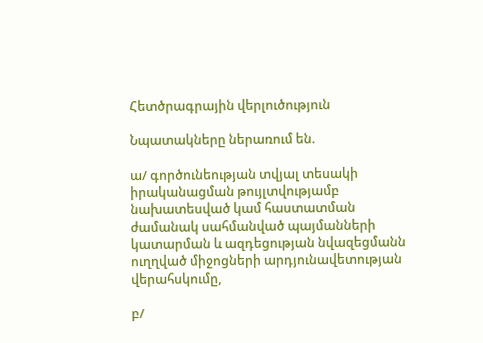Հետծրագրային վերլուծություն

Նպատակները ներառում են.

ա/ գործունեության տվյալ տեսակի իրականացման թույլտվությամբ նախատեսված կամ հաստատման ժամանակ սահմանված պայմանների կատարման և ազդեցության նվազեցմանն ուղղված միջոցների արդյունավետության վերահսկումը,

բ/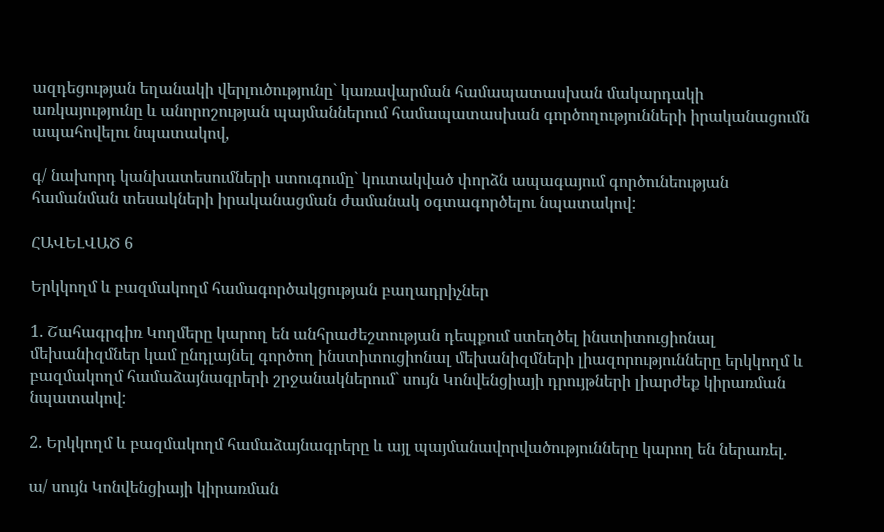ազդեցության եղանակի վերլուծությունը` կառավարման համապատասխան մակարդակի առկայությունը և անորոշության պայմաններում համապատասխան գործողությունների իրականացումն ապահովելու նպատակով,

գ/ նախորդ կանխատեսումների ստուգումը` կուտակված փորձն ապագայում գործունեության համանման տեսակների իրականացման ժամանակ օգտագործելու նպատակով:

ՀԱՎԵԼՎԱԾ 6

Երկկողմ և բազմակողմ համագործակցության բաղադրիչներ

1. Շահագրգիռ Կողմերը կարող են անհրաժեշտության դեպքում ստեղծել ինստիտուցիոնալ մեխանիզմներ կամ ընդլայնել գործող ինստիտուցիոնալ մեխանիզմների լիազորությունները երկկողմ և բազմակողմ համաձայնագրերի շրջանակներում` սույն Կոնվենցիայի դրույթների լիարժեք կիրառման նպատակով:

2. Երկկողմ և բազմակողմ համաձայնագրերը և այլ պայմանավորվածությունները կարող են ներառել.

ա/ սույն Կոնվենցիայի կիրառման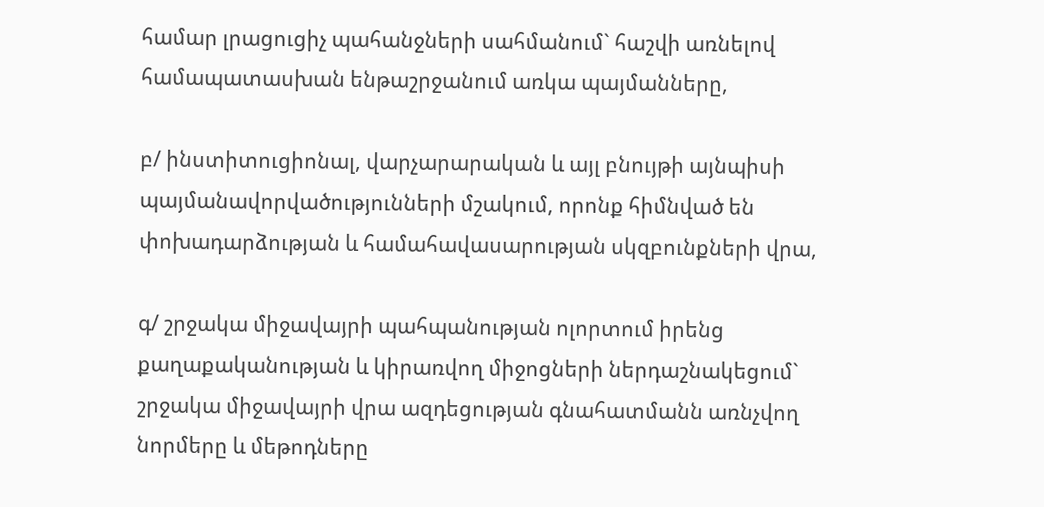համար լրացուցիչ պահանջների սահմանում` հաշվի առնելով համապատասխան ենթաշրջանում առկա պայմանները,

բ/ ինստիտուցիոնալ, վարչարարական և այլ բնույթի այնպիսի պայմանավորվածությունների մշակում, որոնք հիմնված են փոխադարձության և համահավասարության սկզբունքների վրա,

գ/ շրջակա միջավայրի պահպանության ոլորտում իրենց քաղաքականության և կիրառվող միջոցների ներդաշնակեցում` շրջակա միջավայրի վրա ազդեցության գնահատմանն առնչվող նորմերը և մեթոդները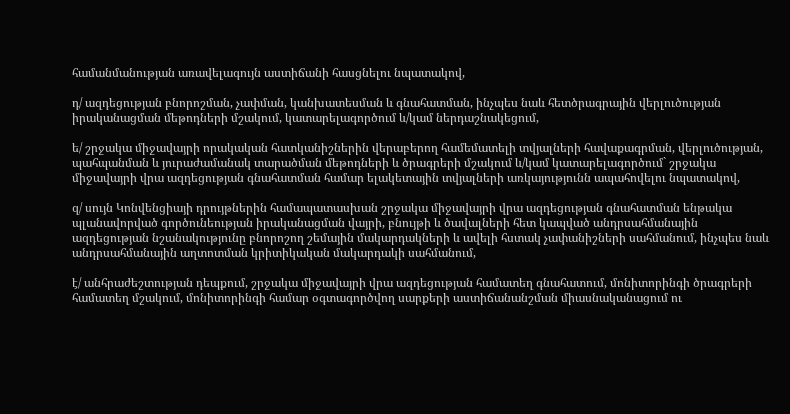համանմանության առավելագույն աստիճանի հասցնելու նպատակով,

դ/ ազդեցության բնորոշման, չափման, կանխատեսման և գնահատման, ինչպես նաև հետծրագրային վերլուծության իրականացման մեթոդների մշակում, կատարելագործում և/կամ ներդաշնակեցում,

ե/ շրջակա միջավայրի որակական հատկանիշներին վերաբերող համեմատելի տվյալների հավաքագրման, վերլուծության, պահպանման և յուրաժամանակ տարածման մեթոդների և ծրագրերի մշակում և/կամ կատարելագործում` շրջակա միջավայրի վրա ազդեցության գնահատման համար ելակետային տվյալների առկայությունն ապահովելու նպատակով,

զ/ սույն Կոնվենցիայի դրույթներին համապատասխան շրջակա միջավայրի վրա ազդեցության գնահատման ենթակա պլանավորված գործունեության իրականացման վայրի, բնույթի և ծավալների հետ կապված անդրսահմանային ազդեցության նշանակությունը բնորոշող շեմային մակարդակների և ավելի հստակ չափանիշների սահմանում, ինչպես նաև անդրսահմանային աղտոտման կրիտիկական մակարդակի սահմանում,

է/ անհրաժեշտության դեպքում, շրջակա միջավայրի վրա ազդեցության համատեղ գնահատում, մոնիտորինգի ծրագրերի համատեղ մշակում, մոնիտորինգի համար օգտագործվող սարքերի աստիճանանշման միասնականացում ու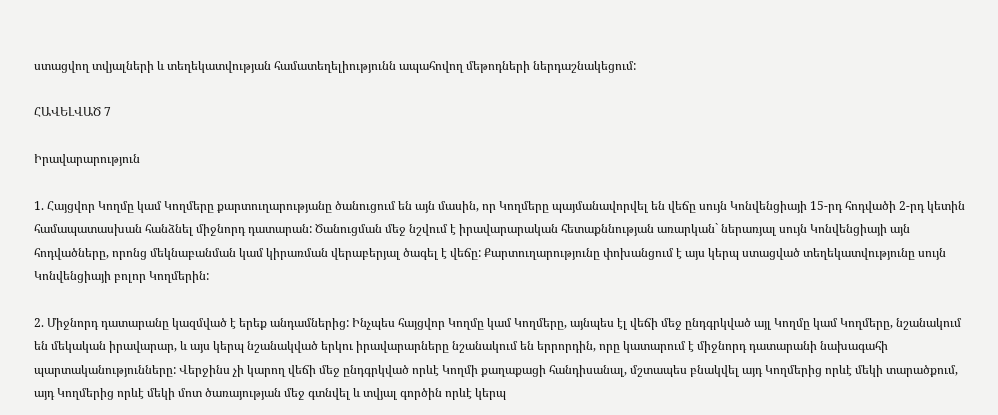ստացվող տվյալների և տեղեկատվության համատեղելիությունն ապահովող մեթոդների ներդաշնակեցում:

ՀԱՎԵԼՎԱԾ 7

Իրավարարություն

1. Հայցվոր Կողմը կամ Կողմերը քարտուղարությանը ծանուցում են այն մասին, որ Կողմերը պայմանավորվել են վեճը սույն Կոնվենցիայի 15-րդ հոդվածի 2-րդ կետին համապատասխան հանձնել միջնորդ դատարան: Ծանուցման մեջ նշվում է իրավարարական հետաքննության առարկան` ներառյալ սույն Կոնվենցիայի այն հոդվածները, որոնց մեկնաբանման կամ կիրառման վերաբերյալ ծագել է վեճը: Քարտուղարությունը փոխանցում է այս կերպ ստացված տեղեկատվությունը սույն Կոնվենցիայի բոլոր Կողմերին:

2. Միջնորդ դատարանը կազմված է երեք անդամներից: Ինչպես հայցվոր Կողմը կամ Կողմերը, այնպես էլ վեճի մեջ ընդգրկված այլ Կողմը կամ Կողմերը, նշանակում են մեկական իրավարար, և այս կերպ նշանակված երկու իրավարարները նշանակում են երրորդին, որը կատարում է միջնորդ դատարանի նախագահի պարտականությունները: Վերջինս չի կարող վեճի մեջ ընդգրկված որևէ Կողմի քաղաքացի հանդիսանալ, մշտապես բնակվել այդ Կողմերից որևէ մեկի տարածքում, այդ Կողմերից որևէ մեկի մոտ ծառայության մեջ գտնվել և տվյալ գործին որևէ կերպ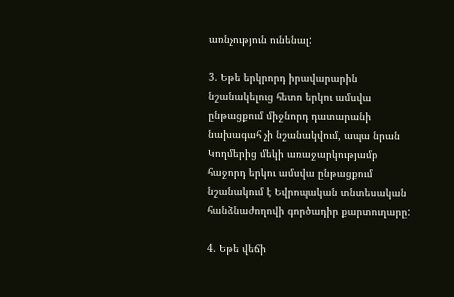առնչություն ունենալ:

3. Եթե երկրորդ իրավարարին նշանակելուց հետո երկու ամսվա ընթացքում միջնորդ դատարանի նախագահ չի նշանակվում, ապա նրան Կողմերից մեկի առաջարկությամբ հաջորդ երկու ամսվա ընթացքում նշանակում է Եվրոպական տնտեսական հանձնաժողովի գործադիր քարտուղարը:

4. Եթե վեճի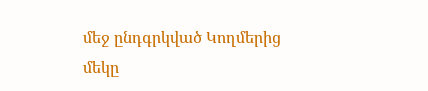մեջ ընդգրկված Կողմերից մեկը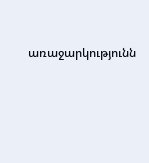առաջարկությունն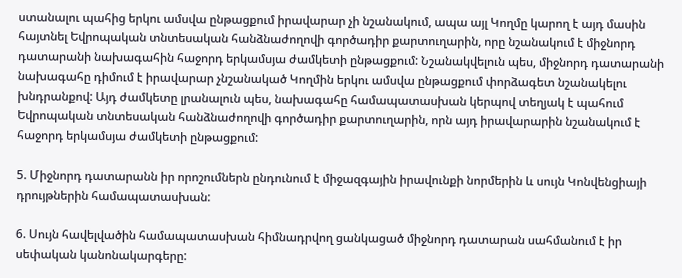ստանալու պահից երկու ամսվա ընթացքում իրավարար չի նշանակում, ապա այլ Կողմը կարող է այդ մասին հայտնել Եվրոպական տնտեսական հանձնաժողովի գործադիր քարտուղարին, որը նշանակում է միջնորդ դատարանի նախագահին հաջորդ երկամսյա ժամկետի ընթացքում: Նշանակվելուն պես, միջնորդ դատարանի նախագահը դիմում է իրավարար չնշանակած Կողմին երկու ամսվա ընթացքում փորձագետ նշանակելու խնդրանքով: Այդ ժամկետը լրանալուն պես, նախագահը համապատասխան կերպով տեղյակ է պահում Եվրոպական տնտեսական հանձնաժողովի գործադիր քարտուղարին, որն այդ իրավարարին նշանակում է հաջորդ երկամսյա ժամկետի ընթացքում:

5. Միջնորդ դատարանն իր որոշումներն ընդունում է միջազգային իրավունքի նորմերին և սույն Կոնվենցիայի դրույթներին համապատասխան:

6. Սույն հավելվածին համապատասխան հիմնադրվող ցանկացած միջնորդ դատարան սահմանում է իր սեփական կանոնակարգերը: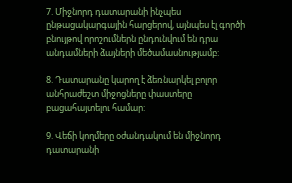7. Միջնորդ դատարանի ինչպես ընթացակարգային հարցերով, այնպես էլ գործի բնույթով որոշումներն ընդունվում են դրա անդամների ձայների մեծամասնությամբ:

8. Դատարանը կարող է ձեռնարկել բոլոր անհրաժեշտ միջոցները փաստերը բացահայտելու համար:

9. Վեճի կողմերը օժանդակում են միջնորդ դատարանի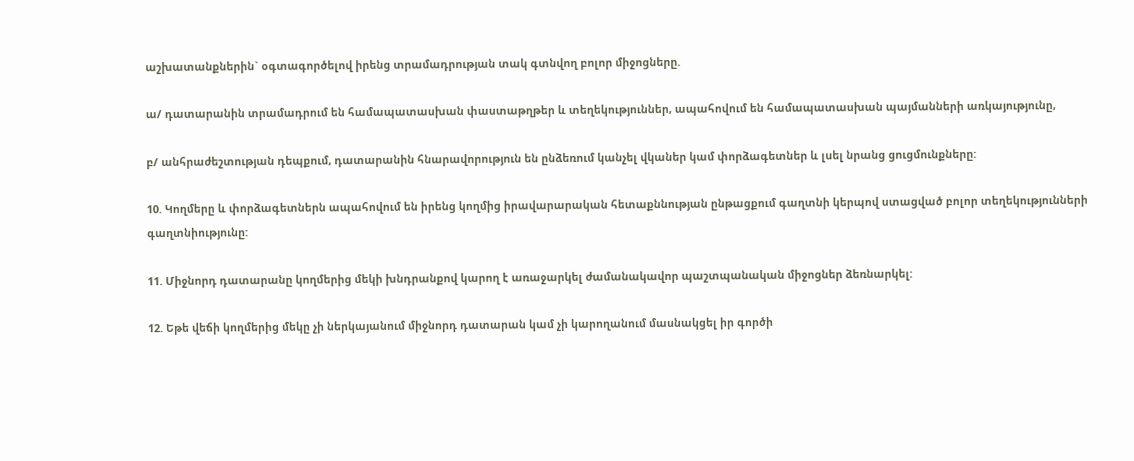աշխատանքներին` օգտագործելով իրենց տրամադրության տակ գտնվող բոլոր միջոցները.

ա/ դատարանին տրամադրում են համապատասխան փաստաթղթեր և տեղեկություններ, ապահովում են համապատասխան պայմանների առկայությունը,

բ/ անհրաժեշտության դեպքում, դատարանին հնարավորություն են ընձեռում կանչել վկաներ կամ փորձագետներ և լսել նրանց ցուցմունքները:

10. Կողմերը և փորձագետներն ապահովում են իրենց կողմից իրավարարական հետաքննության ընթացքում գաղտնի կերպով ստացված բոլոր տեղեկությունների գաղտնիությունը:

11. Միջնորդ դատարանը կողմերից մեկի խնդրանքով կարող է առաջարկել ժամանակավոր պաշտպանական միջոցներ ձեռնարկել:

12. Եթե վեճի կողմերից մեկը չի ներկայանում միջնորդ դատարան կամ չի կարողանում մասնակցել իր գործի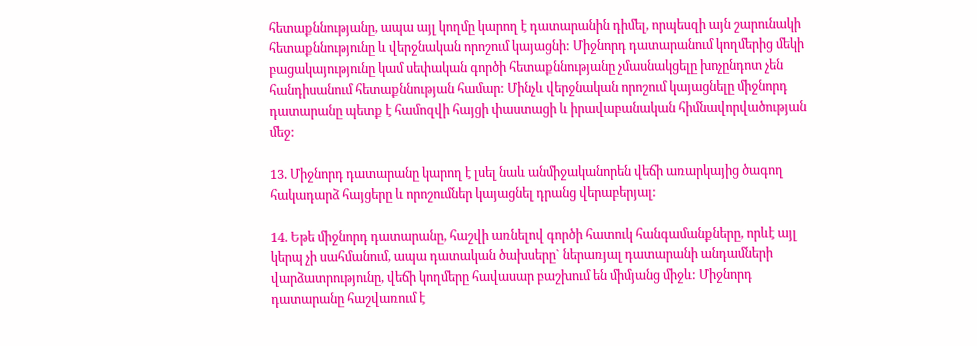հետաքննությանը, ապա այլ կողմը կարող է դատարանին դիմել, որպեսզի այն շարունակի հետաքննությունը և վերջնական որոշում կայացնի: Միջնորդ դատարանում կողմերից մեկի բացակայությունը կամ սեփական գործի հետաքննությանը չմասնակցելը խոչընդոտ չեն հանդիսանում հետաքննության համար: Մինչև վերջնական որոշում կայացնելը միջնորդ դատարանը պետք է համոզվի հայցի փաստացի և իրավաբանական հիմնավորվածության մեջ:

13. Միջնորդ դատարանը կարող է լսել նաև անմիջականորեն վեճի առարկայից ծագող հակադարձ հայցերը և որոշումներ կայացնել դրանց վերաբերյալ:

14. Եթե միջնորդ դատարանը, հաշվի առնելով գործի հատուկ հանգամանքները, որևէ այլ կերպ չի սահմանում, ապա դատական ծախսերը` ներառյալ դատարանի անդամների վարձատրությունը, վեճի կողմերը հավասար բաշխում են միմյանց միջև: Միջնորդ դատարանը հաշվառում է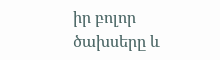իր բոլոր ծախսերը և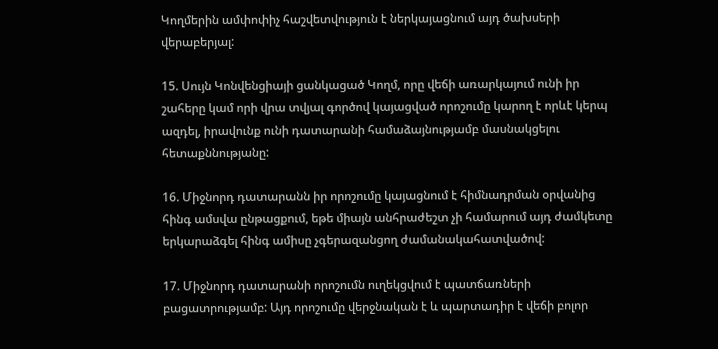Կողմերին ամփոփիչ հաշվետվություն է ներկայացնում այդ ծախսերի վերաբերյալ:

15. Սույն Կոնվենցիայի ցանկացած Կողմ, որը վեճի առարկայում ունի իր շահերը կամ որի վրա տվյալ գործով կայացված որոշումը կարող է որևէ կերպ ազդել, իրավունք ունի դատարանի համաձայնությամբ մասնակցելու հետաքննությանը:

16. Միջնորդ դատարանն իր որոշումը կայացնում է հիմնադրման օրվանից հինգ ամսվա ընթացքում, եթե միայն անհրաժեշտ չի համարում այդ ժամկետը երկարաձգել հինգ ամիսը չգերազանցող ժամանակահատվածով:

17. Միջնորդ դատարանի որոշումն ուղեկցվում է պատճառների բացատրությամբ: Այդ որոշումը վերջնական է և պարտադիր է վեճի բոլոր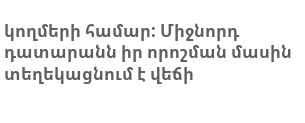կողմերի համար: Միջնորդ դատարանն իր որոշման մասին տեղեկացնում է վեճի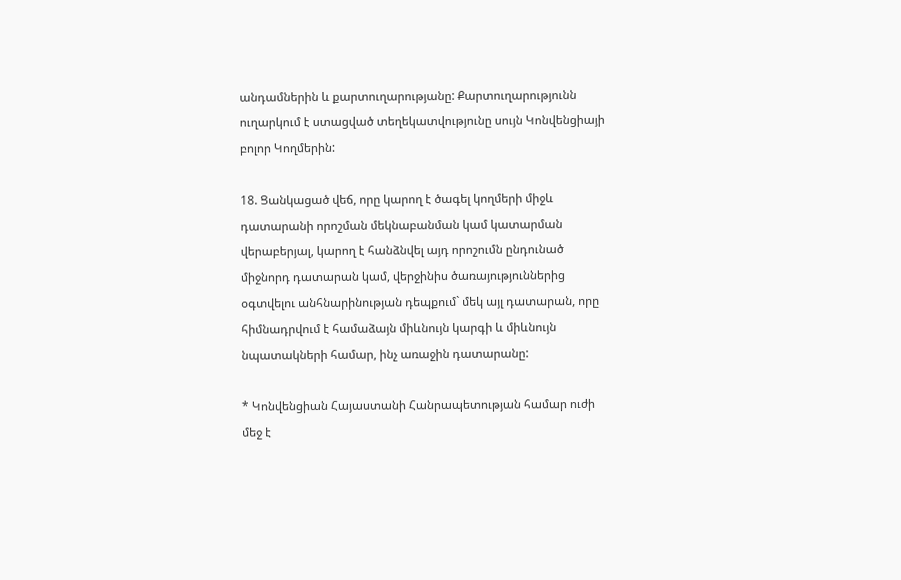անդամներին և քարտուղարությանը: Քարտուղարությունն ուղարկում է ստացված տեղեկատվությունը սույն Կոնվենցիայի բոլոր Կողմերին:

18. Ցանկացած վեճ, որը կարող է ծագել կողմերի միջև դատարանի որոշման մեկնաբանման կամ կատարման վերաբերյալ, կարող է հանձնվել այդ որոշումն ընդունած միջնորդ դատարան կամ, վերջինիս ծառայություններից օգտվելու անհնարինության դեպքում` մեկ այլ դատարան, որը հիմնադրվում է համաձայն միևնույն կարգի և միևնույն նպատակների համար, ինչ առաջին դատարանը:

* Կոնվենցիան Հայաստանի Հանրապետության համար ուժի մեջ է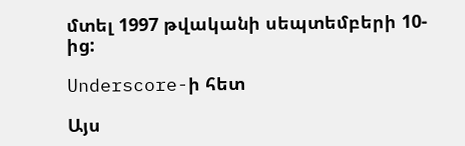մտել 1997 թվականի սեպտեմբերի 10-ից:

Underscore-ի հետ

Այս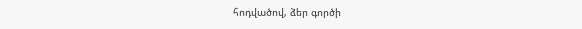հոդվածով, ձեր գործի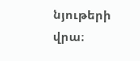նյութերի վրա։